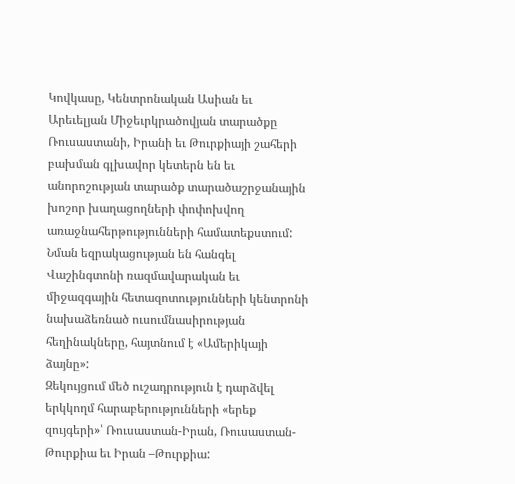Կովկասը, Կենտրոնական Ասիան եւ Արեւելյան Միջեւրկրածովյան տարածքը Ռուսաստանի, Իրանի եւ Թուրքիայի շահերի բախման գլխավոր կետերն են եւ անորոշության տարածք տարածաշրջանային խոշոր խաղացողների փոփոխվող առաջնահերթությունների համատեքստում:
Նման եզրակացության են հանգել Վաշինգտոնի ռազմավարական եւ միջազգային հետազոտությունների կենտրոնի նախաձեռնած ուսումնասիրության հեղինակները, հայտնում է «Ամերիկայի ձայնը»:
Զեկույցում մեծ ուշադրություն է դարձվել երկկողմ հարաբերությունների «երեք զույգերի»՝ Ռուսաստան-Իրան, Ռուսաստան-Թուրքիա եւ Իրան –Թուրքիա: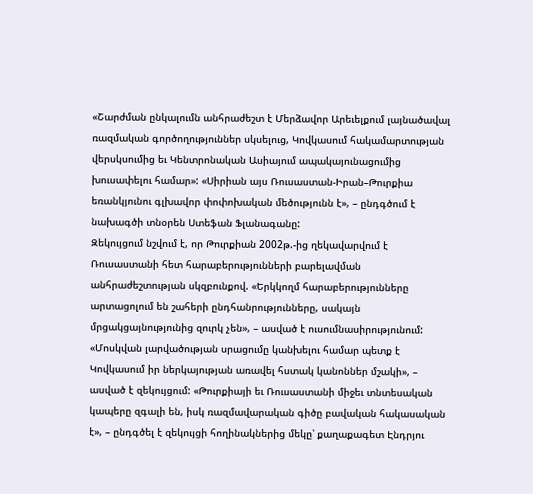«Շարժման ընկալումն անհրաժեշտ է Մերձավոր Արեւելքում լայնածավալ ռազմական գործողություններ սկսելուց, Կովկասում հակամարտության վերսկսումից եւ Կենտրոնական Ասիայում ապակայունացումից խուսափելու համար»: «Սիրիան այս Ռուսաստան-Իրան–Թուրքիա եռանկյունու գլխավոր փոփոխական մեծությունն է», – ընդգծում է նախագծի տնօրեն Ստեֆան Ֆլանագանը:
Զեկույցում նշվում է, որ Թուրքիան 2002թ.-ից ղեկավարվում է Ռուսաստանի հետ հարաբերությունների բարելավման անհրաժեշտության սկզբունքով. «Երկկողմ հարաբերությունները արտացոլում են շահերի ընդհանրությունները, սակայն մրցակցայնությունից զուրկ չեն», – ասված է ուսումնասիրությունում: «Մոսկվան լարվածության սրացումը կանխելու համար պետք է Կովկասում իր ներկայության առավել հստակ կանոններ մշակի», – ասված է զեկույցում: «Թուրքիայի եւ Ռուսաստանի միջեւ տնտեսական կապերը զգալի են, իսկ ռազմավարական գիծը բավական հակասական է», – ընդգծել է զեկույցի հողինակներից մեկը՝ քաղաքագետ Էնդրյու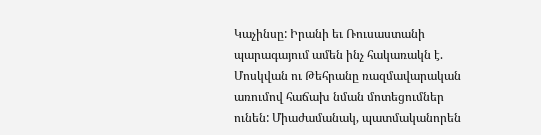Կաչինսը: Իրանի եւ Ռուսաստանի պարագայում ամեն ինչ հակառակն է. Մոսկվան ու Թեհրանը ռազմավարական առումով հաճախ նման մոտեցումներ ունեն: Միաժամանակ, պատմականորեն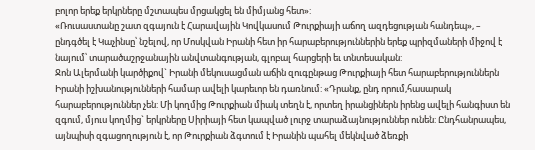բոլոր երեք երկրները մշտապես մրցակցել են միմյանց հետ»:
«Ռուսաստանը շատ զգայուն է Հարավային Կովկասում Թուրքիայի աճող ազդեցության հանդեպ», – ընդգծել է Կաչինսը՝ նշելով, որ Մոսկվան Իրանի հետ իր հարաբերություններին երեք պրիզմաների միջով է նայում՝ տարածաշրջանային անվտանգության, գլոբալ հարցերի եւ տնտեսական:
Ջոն Ալերմանի կարծիքով` Իրանի մեկուսացման աճին զուգընթաց Թուրքիայի հետ հարաբերություններն Իրանի իշխանությունների համար ավելի կարեւոր են դառնում: «Դրանք, ընդ որում,հասարակ հարաբերություններ չեն: Մի կողմից Թուրքիան միակ տեղն է, որտեղ իրանցիներն իրենց ավելի հանգիստ են զգում, մյուս կողմից` երկրները Սիրիայի հետ կապված լուրջ տարաձայնություններ ունեն: Ընդհանրապես, այնպիսի զգացողություն է, որ Թուրքիան ձգտում է Իրանին պահել մեկնված ձեռքի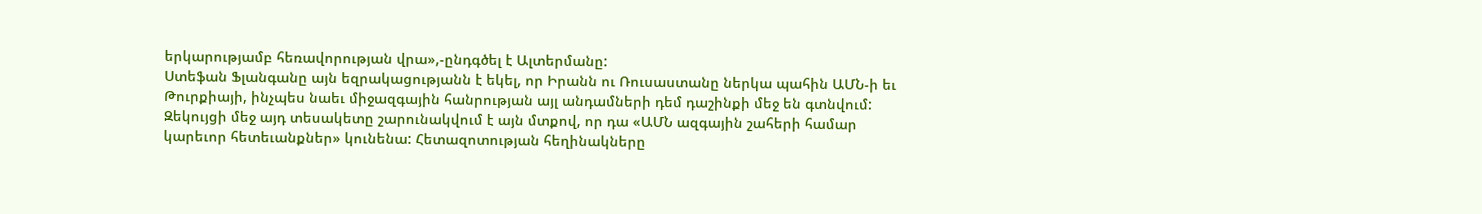երկարությամբ հեռավորության վրա»,-ընդգծել է Ալտերմանը:
Ստեֆան Ֆլանգանը այն եզրակացությանն է եկել, որ Իրանն ու Ռուսաստանը ներկա պահին ԱՄՆ-ի եւ Թուրքիայի, ինչպես նաեւ միջազգային հանրության այլ անդամների դեմ դաշինքի մեջ են գտնվում: Զեկույցի մեջ այդ տեսակետը շարունակվում է այն մտքով, որ դա «ԱՄՆ ազգային շահերի համար կարեւոր հետեւանքներ» կունենա: Հետազոտության հեղինակները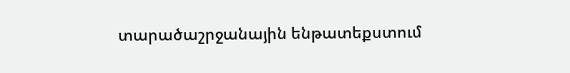տարածաշրջանային ենթատեքստում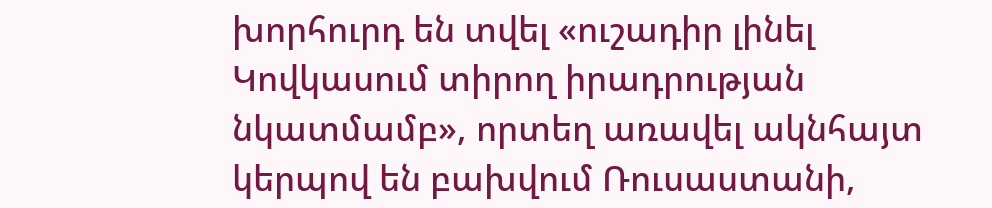խորհուրդ են տվել «ուշադիր լինել Կովկասում տիրող իրադրության նկատմամբ», որտեղ առավել ակնհայտ կերպով են բախվում Ռուսաստանի,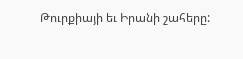Թուրքիայի եւ Իրանի շահերը: